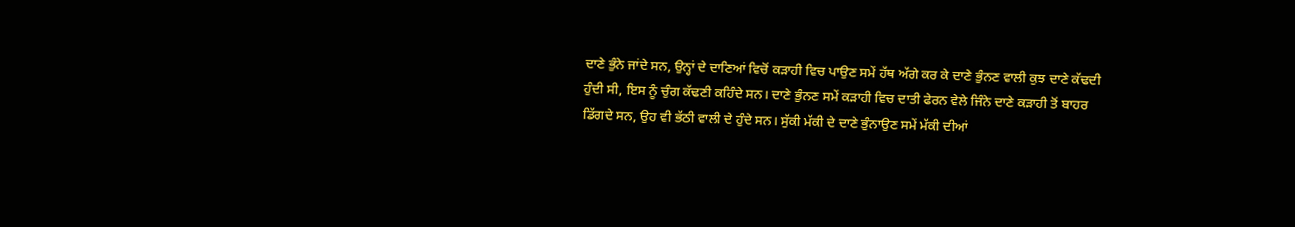ਦਾਣੇ ਭੁੰਨੇ ਜਾਂਦੇ ਸਨ, ਉਨ੍ਹਾਂ ਦੇ ਦਾਣਿਆਂ ਵਿਚੋਂ ਕੜਾਹੀ ਵਿਚ ਪਾਉਣ ਸਮੇਂ ਹੱਥ ਅੱਗੇ ਕਰ ਕੇ ਦਾਣੇ ਭੁੰਨਣ ਵਾਲੀ ਕੁਝ ਦਾਣੇ ਕੱਢਦੀ ਹੁੰਦੀ ਸੀ, ਇਸ ਨੂੰ ਚੁੰਗ ਕੱਢਣੀ ਕਹਿੰਦੇ ਸਨ। ਦਾਣੇ ਭੁੰਨਣ ਸਮੇਂ ਕੜਾਹੀ ਵਿਚ ਦਾਤੀ ਫੇਰਨ ਵੇਲੇ ਜਿੰਨੇ ਦਾਣੇ ਕੜਾਹੀ ਤੋਂ ਬਾਹਰ ਡਿੱਗਦੇ ਸਨ, ਉਹ ਵੀ ਭੱਠੀ ਵਾਲੀ ਦੇ ਹੁੰਦੇ ਸਨ। ਸੁੱਕੀ ਮੱਕੀ ਦੇ ਦਾਣੇ ਭੁੰਨਾਉਣ ਸਮੇਂ ਮੱਕੀ ਦੀਆਂ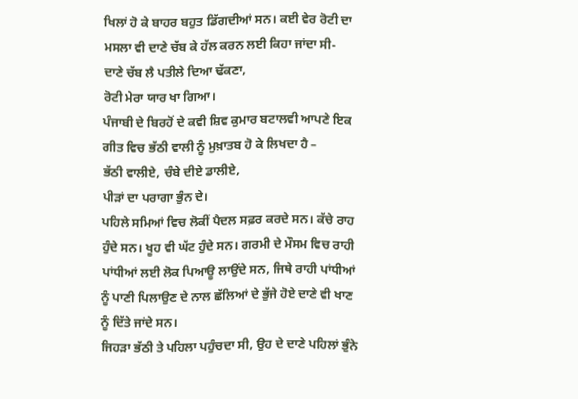ਖਿਲਾਂ ਹੋ ਕੇ ਬਾਹਰ ਬਹੁਤ ਡਿੱਗਦੀਆਂ ਸਨ। ਕਈ ਵੇਰ ਰੋਟੀ ਦਾ ਮਸਲਾ ਵੀ ਦਾਣੇ ਚੱਬ ਕੇ ਹੱਲ ਕਰਨ ਲਈ ਕਿਹਾ ਜਾਂਦਾ ਸੀ-
ਦਾਣੇ ਚੱਬ ਲੈ ਪਤੀਲੇ ਦਿਆ ਢੱਕਣਾ,
ਰੋਟੀ ਮੇਰਾ ਯਾਰ ਖਾ ਗਿਆ।
ਪੰਜਾਬੀ ਦੇ ਬਿਰਹੋਂ ਦੇ ਕਵੀ ਸ਼ਿਵ ਕੁਮਾਰ ਬਟਾਲਵੀ ਆਪਣੇ ਇਕ ਗੀਤ ਵਿਚ ਭੱਠੀ ਵਾਲੀ ਨੂੰ ਮੁਖ਼ਾਤਬ ਹੋ ਕੇ ਲਿਖਦਾ ਹੈ –
ਭੱਠੀ ਵਾਲੀਏ, ਚੰਬੇ ਦੀਏ ਡਾਲੀਏ,
ਪੀੜਾਂ ਦਾ ਪਰਾਗਾ ਭੁੰਨ ਦੇ।
ਪਹਿਲੇ ਸਮਿਆਂ ਵਿਚ ਲੋਕੀਂ ਪੈਦਲ ਸਫ਼ਰ ਕਰਦੇ ਸਨ। ਕੱਚੇ ਰਾਹ ਹੁੰਦੇ ਸਨ। ਖੂਹ ਵੀ ਘੱਟ ਹੁੰਦੇ ਸਨ। ਗਰਮੀ ਦੇ ਮੌਸਮ ਵਿਚ ਰਾਹੀ ਪਾਂਧੀਆਂ ਲਈ ਲੋਕ ਪਿਆਊ ਲਾਉਂਦੇ ਸਨ, ਜਿਥੇ ਰਾਹੀ ਪਾਂਧੀਆਂ ਨੂੰ ਪਾਣੀ ਪਿਲਾਉਣ ਦੇ ਨਾਲ ਛੱਲਿਆਂ ਦੇ ਭੁੱਜੇ ਹੋਏ ਦਾਣੇ ਵੀ ਖਾਣ ਨੂੰ ਦਿੱਤੇ ਜਾਂਦੇ ਸਨ।
ਜਿਹੜਾ ਭੱਠੀ ਤੇ ਪਹਿਲਾ ਪਹੁੰਚਦਾ ਸੀ, ਉਹ ਦੇ ਦਾਣੇ ਪਹਿਲਾਂ ਭੁੰਨੇ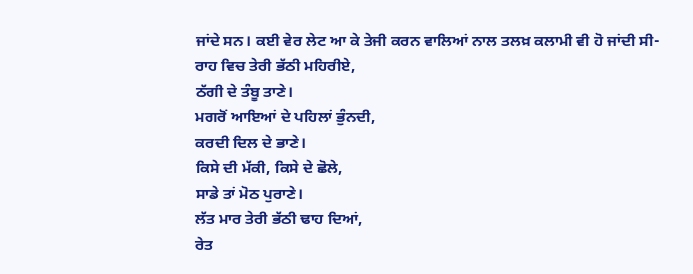ਜਾਂਦੇ ਸਨ। ਕਈ ਵੇਰ ਲੇਟ ਆ ਕੇ ਤੇਜੀ ਕਰਨ ਵਾਲਿਆਂ ਨਾਲ ਤਲਖ਼ ਕਲਾਮੀ ਵੀ ਹੋ ਜਾਂਦੀ ਸੀ-
ਰਾਹ ਵਿਚ ਤੇਰੀ ਭੱਠੀ ਮਹਿਰੀਏ,
ਠੱਗੀ ਦੇ ਤੰਬੂ ਤਾਣੇ।
ਮਗਰੋਂ ਆਇਆਂ ਦੇ ਪਹਿਲਾਂ ਭੁੰਨਦੀ,
ਕਰਦੀ ਦਿਲ ਦੇ ਭਾਣੇ।
ਕਿਸੇ ਦੀ ਮੱਕੀ, ਕਿਸੇ ਦੇ ਛੋਲੇ,
ਸਾਡੇ ਤਾਂ ਮੋਠ ਪੁਰਾਣੇ।
ਲੱਤ ਮਾਰ ਤੇਰੀ ਭੱਠੀ ਢਾਹ ਦਿਆਂ,
ਰੇਤ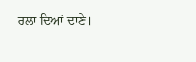ਰਲਾ ਦਿਆਂ ਦਾਣੇ।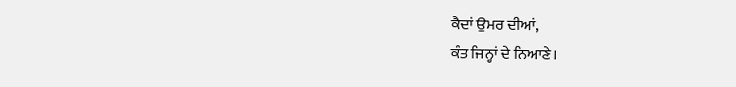ਕੈਦਾਂ ਉਮਰ ਦੀਆਂ,
ਕੰਤ ਜਿਨ੍ਹਾਂ ਦੇ ਨਿਆਣੇ।